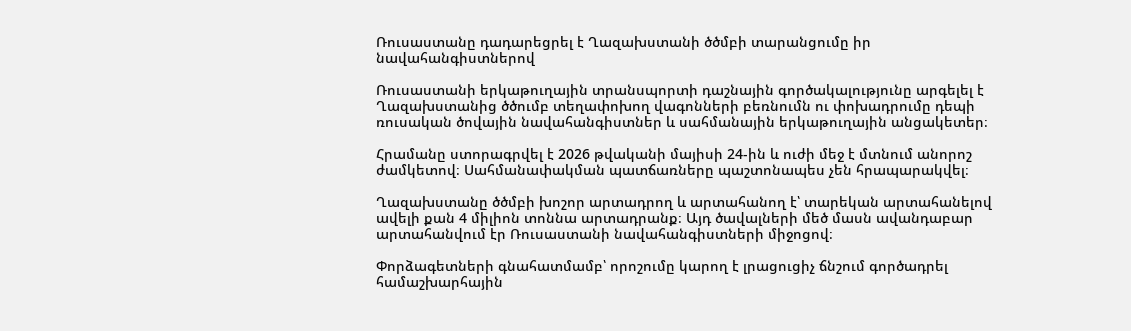Ռուսաստանը դադարեցրել է Ղազախստանի ծծմբի տարանցումը իր նավահանգիստներով

Ռուսաստանի երկաթուղային տրանսպորտի դաշնային գործակալությունը արգելել է Ղազախստանից ծծումբ տեղափոխող վագոնների բեռնումն ու փոխադրումը դեպի ռուսական ծովային նավահանգիստներ և սահմանային երկաթուղային անցակետեր։

Հրամանը ստորագրվել է 2026 թվականի մայիսի 24-ին և ուժի մեջ է մտնում անորոշ ժամկետով։ Սահմանափակման պատճառները պաշտոնապես չեն հրապարակվել։

Ղազախստանը ծծմբի խոշոր արտադրող և արտահանող է՝ տարեկան արտահանելով ավելի քան 4 միլիոն տոննա արտադրանք։ Այդ ծավալների մեծ մասն ավանդաբար արտահանվում էր Ռուսաստանի նավահանգիստների միջոցով։

Փորձագետների գնահատմամբ՝ որոշումը կարող է լրացուցիչ ճնշում գործադրել համաշխարհային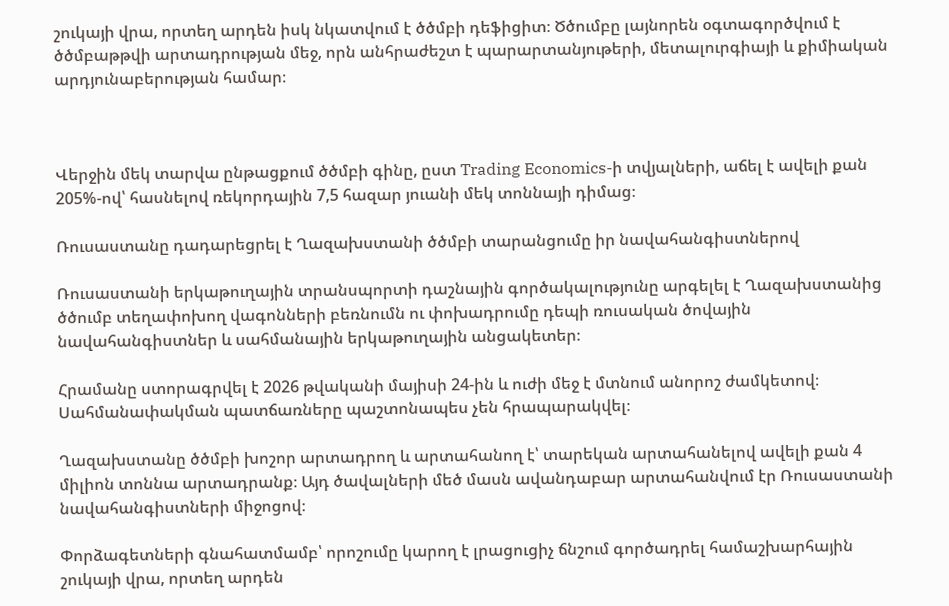շուկայի վրա, որտեղ արդեն իսկ նկատվում է ծծմբի դեֆիցիտ։ Ծծումբը լայնորեն օգտագործվում է ծծմբաթթվի արտադրության մեջ, որն անհրաժեշտ է պարարտանյութերի, մետալուրգիայի և քիմիական արդյունաբերության համար։



Վերջին մեկ տարվա ընթացքում ծծմբի գինը, ըստ Trading Economics-ի տվյալների, աճել է ավելի քան 205%-ով՝ հասնելով ռեկորդային 7,5 հազար յուանի մեկ տոննայի դիմաց։

Ռուսաստանը դադարեցրել է Ղազախստանի ծծմբի տարանցումը իր նավահանգիստներով

Ռուսաստանի երկաթուղային տրանսպորտի դաշնային գործակալությունը արգելել է Ղազախստանից ծծումբ տեղափոխող վագոնների բեռնումն ու փոխադրումը դեպի ռուսական ծովային նավահանգիստներ և սահմանային երկաթուղային անցակետեր։

Հրամանը ստորագրվել է 2026 թվականի մայիսի 24-ին և ուժի մեջ է մտնում անորոշ ժամկետով։ Սահմանափակման պատճառները պաշտոնապես չեն հրապարակվել։

Ղազախստանը ծծմբի խոշոր արտադրող և արտահանող է՝ տարեկան արտահանելով ավելի քան 4 միլիոն տոննա արտադրանք։ Այդ ծավալների մեծ մասն ավանդաբար արտահանվում էր Ռուսաստանի նավահանգիստների միջոցով։

Փորձագետների գնահատմամբ՝ որոշումը կարող է լրացուցիչ ճնշում գործադրել համաշխարհային շուկայի վրա, որտեղ արդեն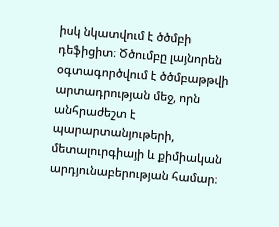իսկ նկատվում է ծծմբի դեֆիցիտ։ Ծծումբը լայնորեն օգտագործվում է ծծմբաթթվի արտադրության մեջ, որն անհրաժեշտ է պարարտանյութերի, մետալուրգիայի և քիմիական արդյունաբերության համար։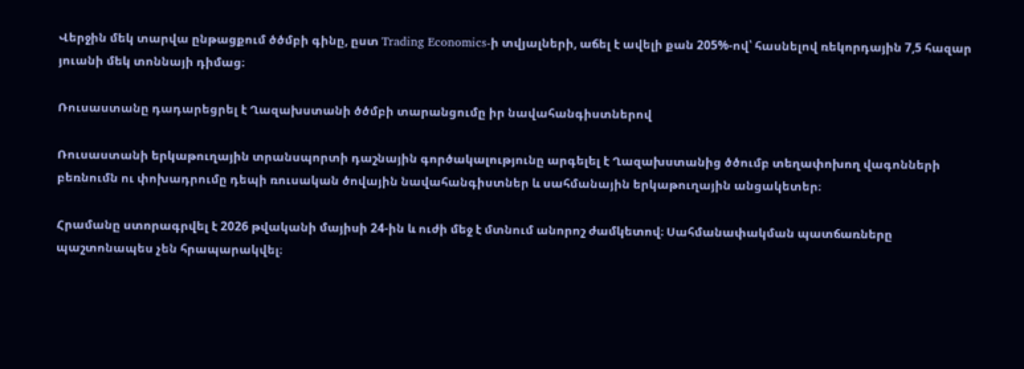Վերջին մեկ տարվա ընթացքում ծծմբի գինը, ըստ Trading Economics-ի տվյալների, աճել է ավելի քան 205%-ով՝ հասնելով ռեկորդային 7,5 հազար յուանի մեկ տոննայի դիմաց։

Ռուսաստանը դադարեցրել է Ղազախստանի ծծմբի տարանցումը իր նավահանգիստներով

Ռուսաստանի երկաթուղային տրանսպորտի դաշնային գործակալությունը արգելել է Ղազախստանից ծծումբ տեղափոխող վագոնների բեռնումն ու փոխադրումը դեպի ռուսական ծովային նավահանգիստներ և սահմանային երկաթուղային անցակետեր։

Հրամանը ստորագրվել է 2026 թվականի մայիսի 24-ին և ուժի մեջ է մտնում անորոշ ժամկետով։ Սահմանափակման պատճառները պաշտոնապես չեն հրապարակվել։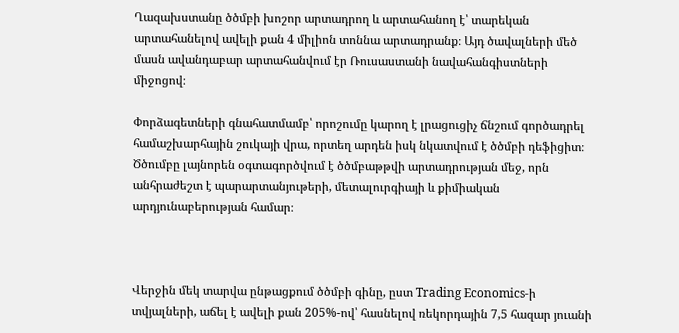Ղազախստանը ծծմբի խոշոր արտադրող և արտահանող է՝ տարեկան արտահանելով ավելի քան 4 միլիոն տոննա արտադրանք։ Այդ ծավալների մեծ մասն ավանդաբար արտահանվում էր Ռուսաստանի նավահանգիստների միջոցով։

Փորձագետների գնահատմամբ՝ որոշումը կարող է լրացուցիչ ճնշում գործադրել համաշխարհային շուկայի վրա, որտեղ արդեն իսկ նկատվում է ծծմբի դեֆիցիտ։ Ծծումբը լայնորեն օգտագործվում է ծծմբաթթվի արտադրության մեջ, որն անհրաժեշտ է պարարտանյութերի, մետալուրգիայի և քիմիական արդյունաբերության համար։



Վերջին մեկ տարվա ընթացքում ծծմբի գինը, ըստ Trading Economics-ի տվյալների, աճել է ավելի քան 205%-ով՝ հասնելով ռեկորդային 7,5 հազար յուանի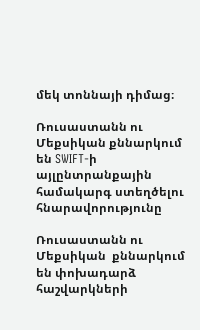մեկ տոննայի դիմաց։

Ռուսաստանն ու Մեքսիկան քննարկում են SWIFT-ի այլընտրանքային համակարգ ստեղծելու հնարավորությունը

Ռուսաստանն ու Մեքսիկան  քննարկում են փոխադարձ հաշվարկների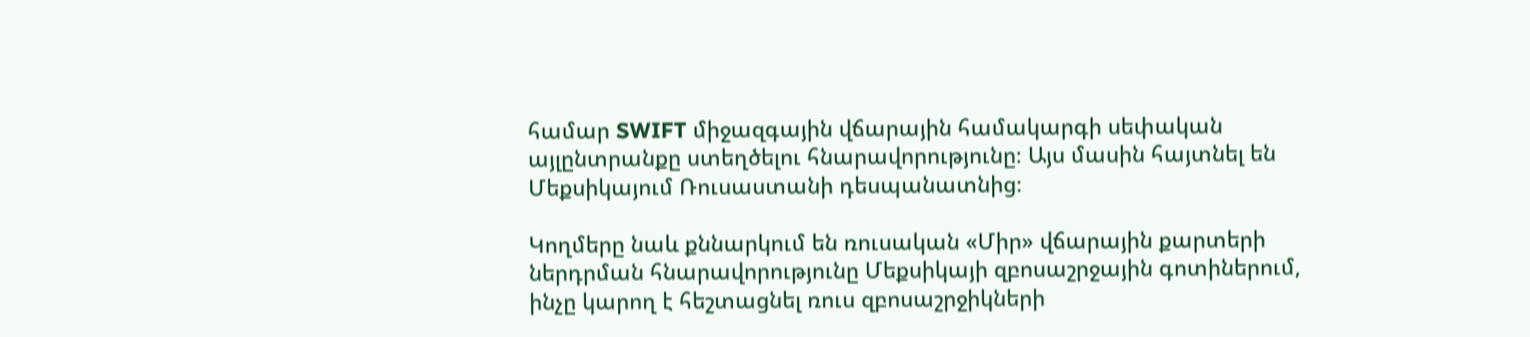համար SWIFT միջազգային վճարային համակարգի սեփական այլընտրանքը ստեղծելու հնարավորությունը։ Այս մասին հայտնել են Մեքսիկայում Ռուսաստանի դեսպանատնից։

Կողմերը նաև քննարկում են ռուսական «Միր» վճարային քարտերի ներդրման հնարավորությունը Մեքսիկայի զբոսաշրջային գոտիներում, ինչը կարող է հեշտացնել ռուս զբոսաշրջիկների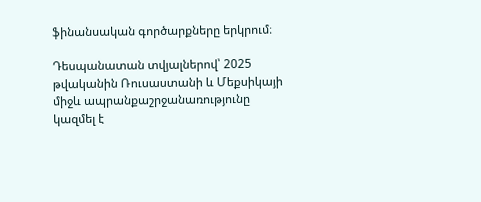ֆինանսական գործարքները երկրում։

Դեսպանատան տվյալներով՝ 2025 թվականին Ռուսաստանի և Մեքսիկայի միջև ապրանքաշրջանառությունը կազմել է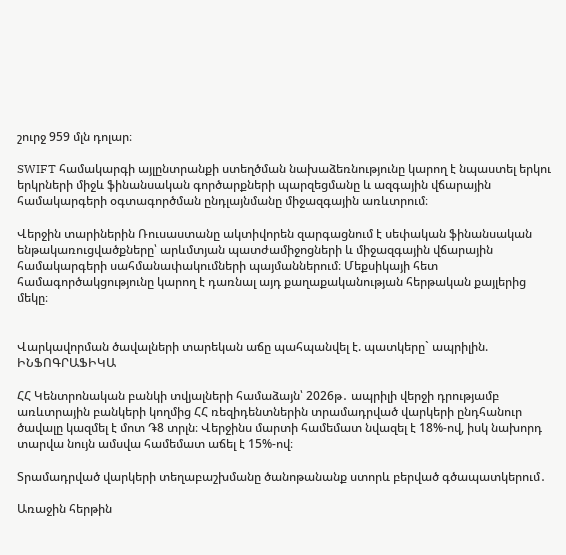շուրջ 959 մլն դոլար։

SWIFT համակարգի այլընտրանքի ստեղծման նախաձեռնությունը կարող է նպաստել երկու երկրների միջև ֆինանսական գործարքների պարզեցմանը և ազգային վճարային համակարգերի օգտագործման ընդլայնմանը միջազգային առևտրում։

Վերջին տարիներին Ռուսաստանը ակտիվորեն զարգացնում է սեփական ֆինանսական ենթակառուցվածքները՝ արևմտյան պատժամիջոցների և միջազգային վճարային համակարգերի սահմանափակումների պայմաններում։ Մեքսիկայի հետ համագործակցությունը կարող է դառնալ այդ քաղաքականության հերթական քայլերից մեկը։


Վարկավորման ծավալների տարեկան աճը պահպանվել է. պատկերը` ապրիլին. ԻՆՖՈԳՐԱՖԻԿԱ

ՀՀ Կենտրոնական բանկի տվյալների համաձայն՝ 2026թ․ ապրիլի վերջի դրությամբ առևտրային բանկերի կողմից ՀՀ ռեզիդենտներին տրամադրված վարկերի ընդհանուր ծավալը կազմել է մոտ ֏8 տրլն։ Վերջինս մարտի համեմատ նվազել է 18%-ով, իսկ նախորդ տարվա նույն ամսվա համեմատ աճել է 15%-ով։

Տրամադրված վարկերի տեղաբաշխմանը ծանոթանանք ստորև բերված գծապատկերում․

Առաջին հերթին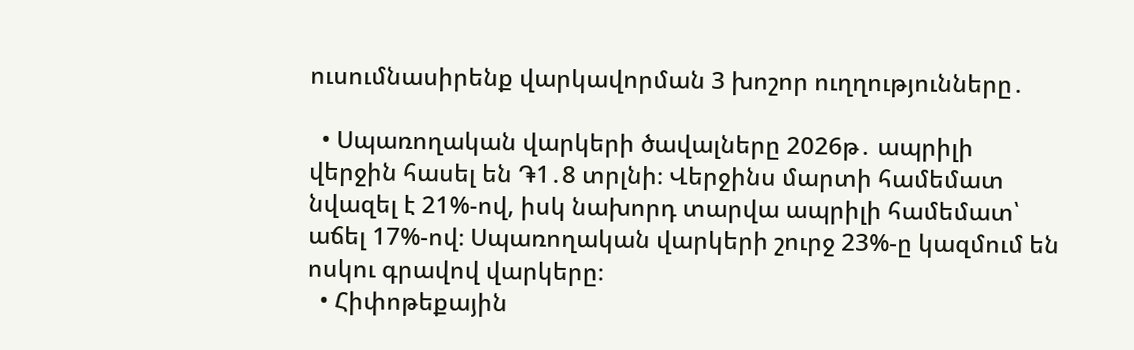ուսումնասիրենք վարկավորման 3 խոշոր ուղղությունները․

  • Սպառողական վարկերի ծավալները 2026թ․ ապրիլի վերջին հասել են ֏1․8 տրլնի։ Վերջինս մարտի համեմատ նվազել է 21%-ով, իսկ նախորդ տարվա ապրիլի համեմատ՝ աճել 17%-ով։ Սպառողական վարկերի շուրջ 23%-ը կազմում են ոսկու գրավով վարկերը։
  • Հիփոթեքային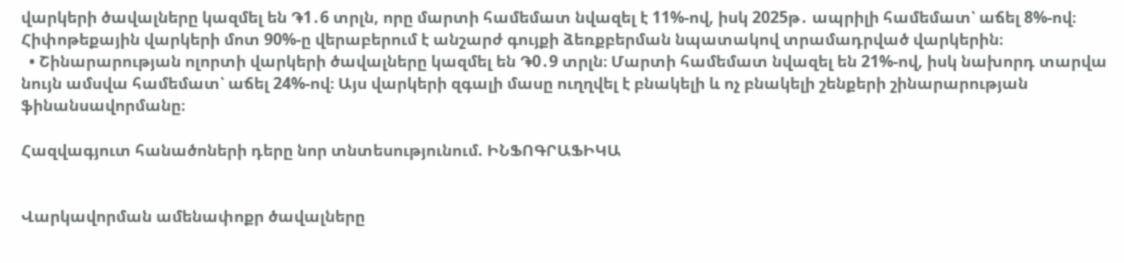վարկերի ծավալները կազմել են ֏1․6 տրլն, որը մարտի համեմատ նվազել է 11%-ով, իսկ 2025թ․ ապրիլի համեմատ՝ աճել 8%-ով։ Հիփոթեքային վարկերի մոտ 90%-ը վերաբերում է անշարժ գույքի ձեռքբերման նպատակով տրամադրված վարկերին։
  • Շինարարության ոլորտի վարկերի ծավալները կազմել են ֏0․9 տրլն։ Մարտի համեմատ նվազել են 21%-ով, իսկ նախորդ տարվա նույն ամսվա համեմատ՝ աճել 24%-ով։ Այս վարկերի զգալի մասը ուղղվել է բնակելի և ոչ բնակելի շենքերի շինարարության ֆինանսավորմանը։

Հազվագյուտ հանածոների դերը նոր տնտեսությունում. ԻՆՖՈԳՐԱՖԻԿԱ


Վարկավորման ամենափոքր ծավալները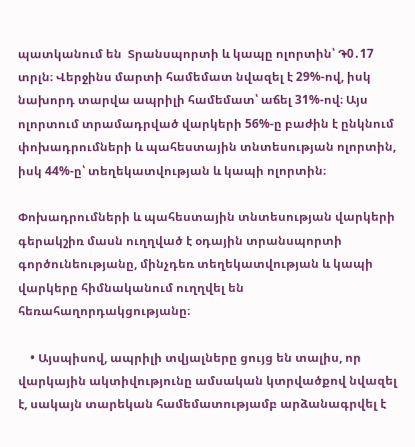պատկանում են  Տրանսպորտի և կապը ոլորտին՝ ֏0․17 տրլն։ Վերջինս մարտի համեմատ նվազել է 29%-ով, իսկ նախորդ տարվա ապրիլի համեմատ՝ աճել 31%-ով։ Այս ոլորտում տրամադրված վարկերի 56%-ը բաժին է ընկնում փոխադրումների և պահեստային տնտեսության ոլորտին, իսկ 44%-ը՝ տեղեկատվության և կապի ոլորտին։

Փոխադրումների և պահեստային տնտեսության վարկերի գերակշիռ մասն ուղղված է օդային տրանսպորտի գործունեությանը, մինչդեռ տեղեկատվության և կապի վարկերը հիմնականում ուղղվել են հեռահաղորդակցությանը։

    • Այսպիսով, ապրիլի տվյալները ցույց են տալիս, որ վարկային ակտիվությունը ամսական կտրվածքով նվազել է, սակայն տարեկան համեմատությամբ արձանագրվել է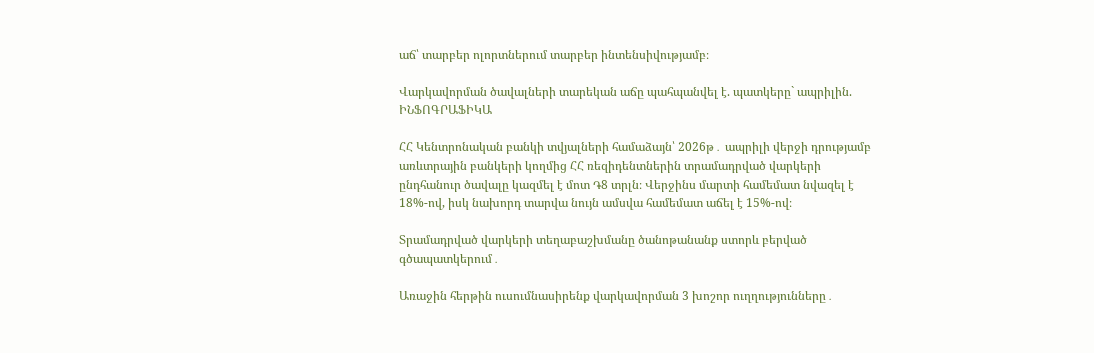աճ՝ տարբեր ոլորտներում տարբեր ինտենսիվությամբ։

Վարկավորման ծավալների տարեկան աճը պահպանվել է. պատկերը` ապրիլին. ԻՆՖՈԳՐԱՖԻԿԱ

ՀՀ Կենտրոնական բանկի տվյալների համաձայն՝ 2026թ․ ապրիլի վերջի դրությամբ առևտրային բանկերի կողմից ՀՀ ռեզիդենտներին տրամադրված վարկերի ընդհանուր ծավալը կազմել է մոտ ֏8 տրլն։ Վերջինս մարտի համեմատ նվազել է 18%-ով, իսկ նախորդ տարվա նույն ամսվա համեմատ աճել է 15%-ով։

Տրամադրված վարկերի տեղաբաշխմանը ծանոթանանք ստորև բերված գծապատկերում․

Առաջին հերթին ուսումնասիրենք վարկավորման 3 խոշոր ուղղությունները․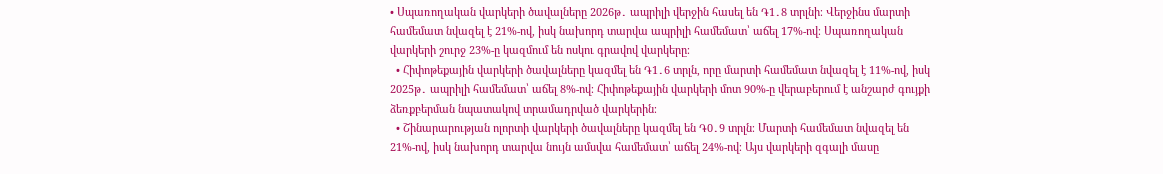• Սպառողական վարկերի ծավալները 2026թ․ ապրիլի վերջին հասել են ֏1․8 տրլնի։ Վերջինս մարտի համեմատ նվազել է 21%-ով, իսկ նախորդ տարվա ապրիլի համեմատ՝ աճել 17%-ով։ Սպառողական վարկերի շուրջ 23%-ը կազմում են ոսկու գրավով վարկերը։
  • Հիփոթեքային վարկերի ծավալները կազմել են ֏1․6 տրլն, որը մարտի համեմատ նվազել է 11%-ով, իսկ 2025թ․ ապրիլի համեմատ՝ աճել 8%-ով։ Հիփոթեքային վարկերի մոտ 90%-ը վերաբերում է անշարժ գույքի ձեռքբերման նպատակով տրամադրված վարկերին։
  • Շինարարության ոլորտի վարկերի ծավալները կազմել են ֏0․9 տրլն։ Մարտի համեմատ նվազել են 21%-ով, իսկ նախորդ տարվա նույն ամսվա համեմատ՝ աճել 24%-ով։ Այս վարկերի զգալի մասը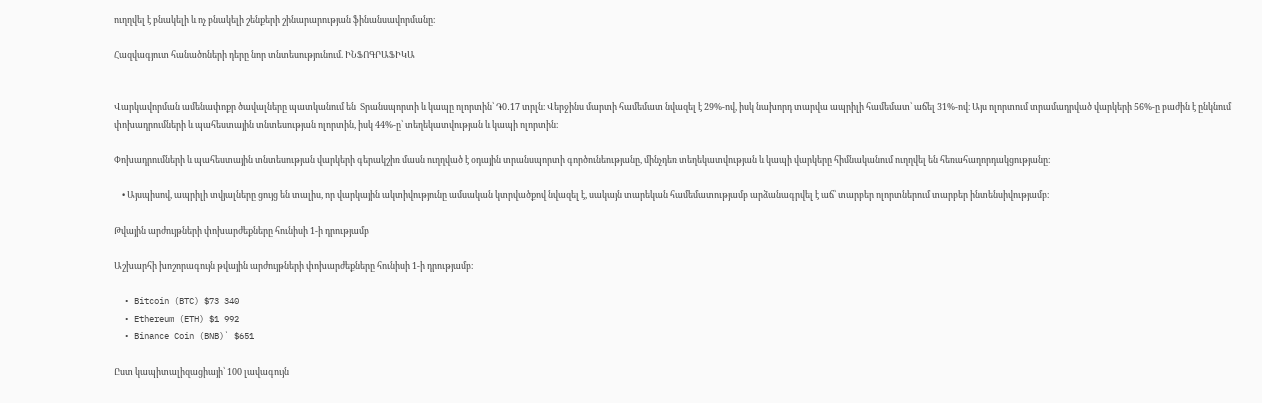ուղղվել է բնակելի և ոչ բնակելի շենքերի շինարարության ֆինանսավորմանը։

Հազվագյուտ հանածոների դերը նոր տնտեսությունում. ԻՆՖՈԳՐԱՖԻԿԱ


Վարկավորման ամենափոքր ծավալները պատկանում են  Տրանսպորտի և կապը ոլորտին՝ ֏0․17 տրլն։ Վերջինս մարտի համեմատ նվազել է 29%-ով, իսկ նախորդ տարվա ապրիլի համեմատ՝ աճել 31%-ով։ Այս ոլորտում տրամադրված վարկերի 56%-ը բաժին է ընկնում փոխադրումների և պահեստային տնտեսության ոլորտին, իսկ 44%-ը՝ տեղեկատվության և կապի ոլորտին։

Փոխադրումների և պահեստային տնտեսության վարկերի գերակշիռ մասն ուղղված է օդային տրանսպորտի գործունեությանը, մինչդեռ տեղեկատվության և կապի վարկերը հիմնականում ուղղվել են հեռահաղորդակցությանը։

    • Այսպիսով, ապրիլի տվյալները ցույց են տալիս, որ վարկային ակտիվությունը ամսական կտրվածքով նվազել է, սակայն տարեկան համեմատությամբ արձանագրվել է աճ՝ տարբեր ոլորտներում տարբեր ինտենսիվությամբ։

Թվային արժույթների փոխարժեքները հունիսի 1-ի դրությամբ

Աշխարհի խոշորագույն թվային արժույթների փոխարժեքները հունիսի 1-ի դրությամբ։

  • Bitcoin (BTC) $73 340
  • Ethereum (ETH) $1 992
  • Binance Coin (BNB)` $651

Ըստ կապիտալիզացիայի՝ 100 լավագույն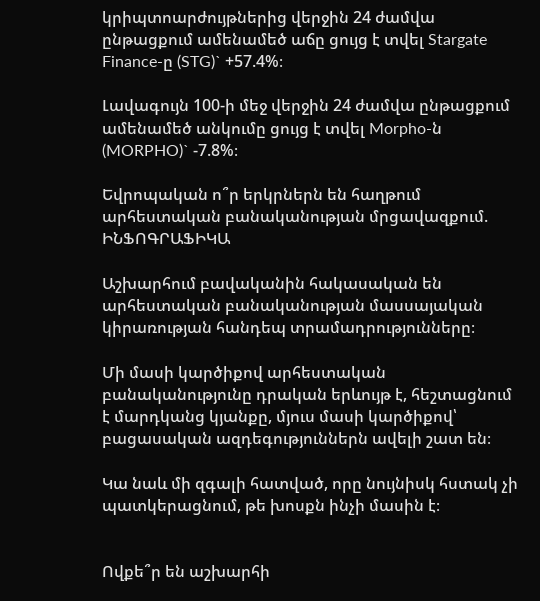կրիպտոարժույթներից վերջին 24 ժամվա ընթացքում ամենամեծ աճը ցույց է տվել Stargate Finance-ը (STG)` +57.4%։

Լավագույն 100-ի մեջ վերջին 24 ժամվա ընթացքում ամենամեծ անկումը ցույց է տվել Morpho-ն (MORPHO)` -7.8%։

Եվրոպական ո՞ր երկրներն են հաղթում արհեստական բանականության մրցավազքում. ԻՆՖՈԳՐԱՖԻԿԱ

Աշխարհում բավականին հակասական են արհեստական բանականության մասսայական կիրառության հանդեպ տրամադրությունները։

Մի մասի կարծիքով արհեստական բանականությունը դրական երևույթ է, հեշտացնում է մարդկանց կյանքը, մյուս մասի կարծիքով՝ բացասական ազդեգություններն ավելի շատ են։

Կա նաև մի զգալի հատված, որը նույնիսկ հստակ չի պատկերացնում, թե խոսքն ինչի մասին է։


Ովքե՞ր են աշխարհի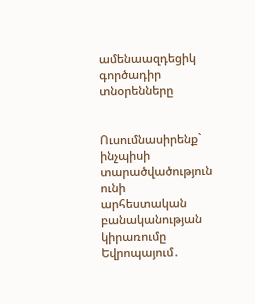ամենաազդեցիկ գործադիր տնօրենները


Ուսումնասիրենք` ինչպիսի տարածվածություն ունի արհեստական բանականության կիրառումը Եվրոպայում․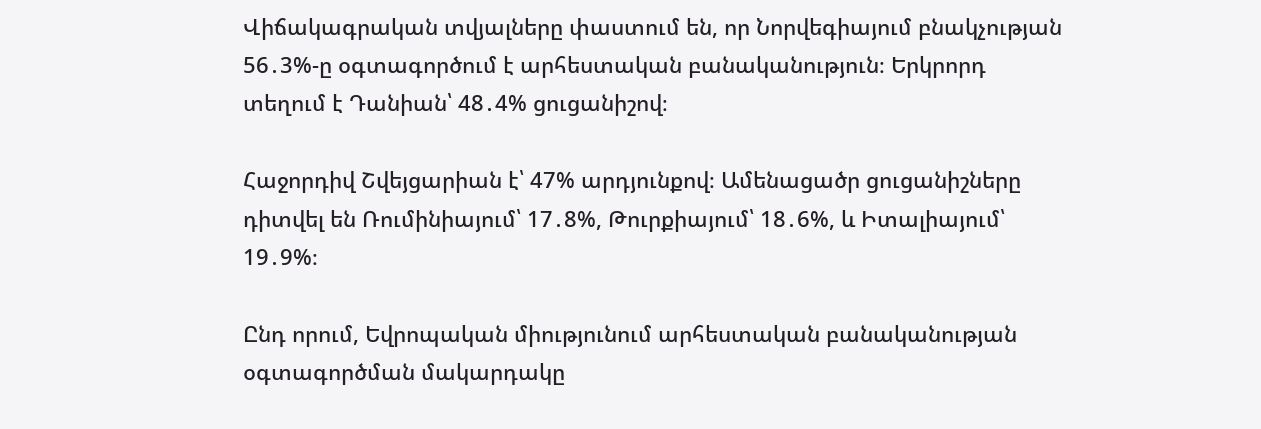Վիճակագրական տվյալները փաստում են, որ Նորվեգիայում բնակչության 56․3%-ը օգտագործում է արհեստական բանականություն։ Երկրորդ տեղում է Դանիան՝ 48․4% ցուցանիշով։

Հաջորդիվ Շվեյցարիան է՝ 47% արդյունքով։ Ամենացածր ցուցանիշները դիտվել են Ռումինիայում՝ 17․8%, Թուրքիայում՝ 18․6%, և Իտալիայում՝ 19․9%։

Ընդ որում, Եվրոպական միությունում արհեստական բանականության օգտագործման մակարդակը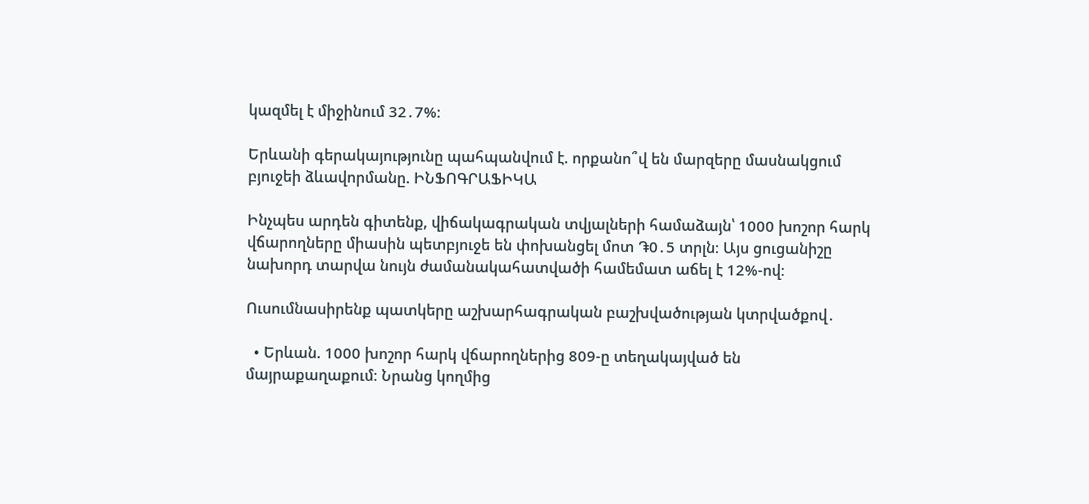կազմել է միջինում 32․7%։

Երևանի գերակայությունը պահպանվում է. որքանո՞վ են մարզերը մասնակցում բյուջեի ձևավորմանը. ԻՆՖՈԳՐԱՖԻԿԱ

Ինչպես արդեն գիտենք, վիճակագրական տվյալների համաձայն՝ 1000 խոշոր հարկ վճարողները միասին պետբյուջե են փոխանցել մոտ ֏0․5 տրլն։ Այս ցուցանիշը նախորդ տարվա նույն ժամանակահատվածի համեմատ աճել է 12%-ով։

Ուսումնասիրենք պատկերը աշխարհագրական բաշխվածության կտրվածքով․

  • Երևան. 1000 խոշոր հարկ վճարողներից 809-ը տեղակայված են մայրաքաղաքում։ Նրանց կողմից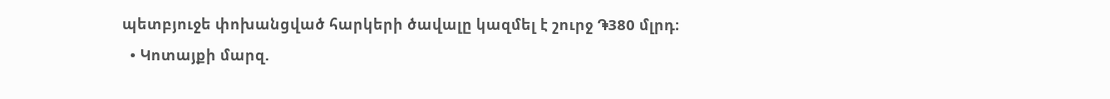պետբյուջե փոխանցված հարկերի ծավալը կազմել է շուրջ ֏380 մլրդ։
  • Կոտայքի մարզ.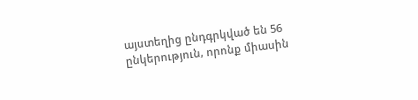այստեղից ընդգրկված են 56 ընկերություն, որոնք միասին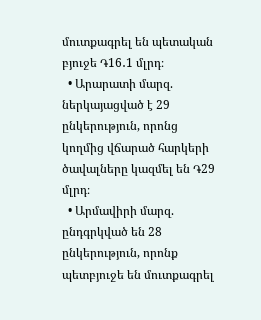մուտքագրել են պետական բյուջե ֏16․1 մլրդ։
  • Արարատի մարզ. ներկայացված է 29 ընկերություն, որոնց կողմից վճարած հարկերի ծավալները կազմել են ֏29 մլրդ։
  • Արմավիրի մարզ. ընդգրկված են 28 ընկերություն, որոնք պետբյուջե են մուտքագրել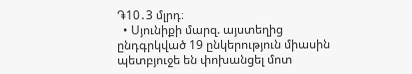֏10․3 մլրդ։
  • Սյունիքի մարզ. այստեղից ընդգրկված 19 ընկերություն միասին պետբյուջե են փոխանցել մոտ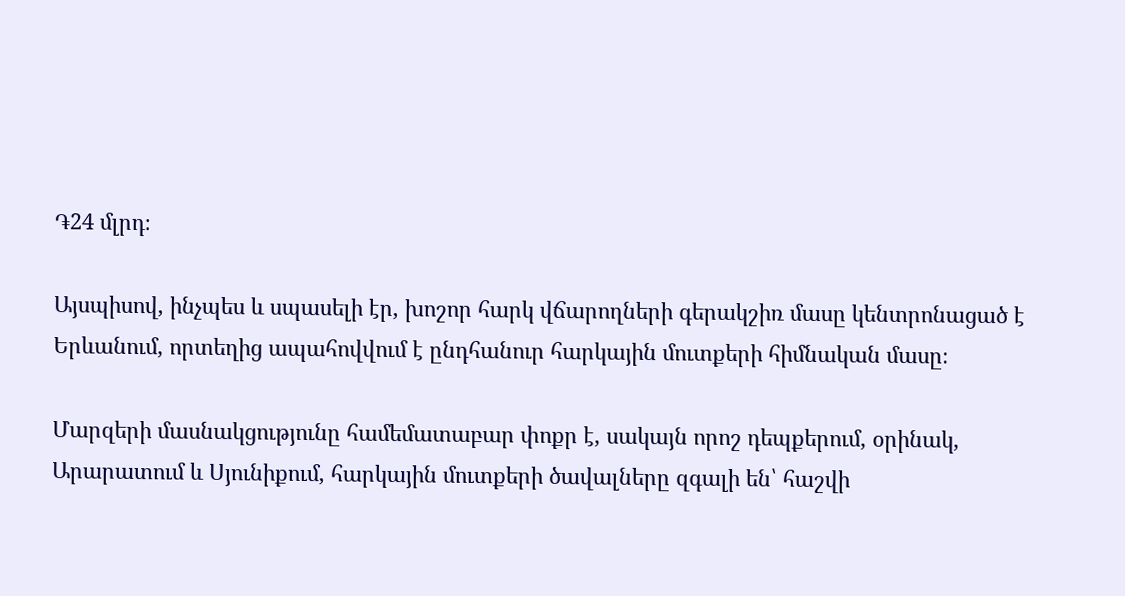֏24 մլրդ։

Այսպիսով, ինչպես և սպասելի էր, խոշոր հարկ վճարողների գերակշիռ մասը կենտրոնացած է Երևանում, որտեղից ապահովվում է ընդհանուր հարկային մուտքերի հիմնական մասը։

Մարզերի մասնակցությունը համեմատաբար փոքր է, սակայն որոշ դեպքերում, օրինակ, Արարատում և Սյունիքում, հարկային մուտքերի ծավալները զգալի են՝ հաշվի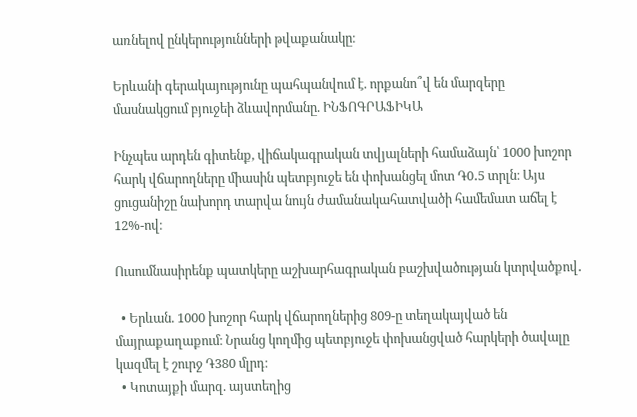առնելով ընկերությունների թվաքանակը։

Երևանի գերակայությունը պահպանվում է. որքանո՞վ են մարզերը մասնակցում բյուջեի ձևավորմանը. ԻՆՖՈԳՐԱՖԻԿԱ

Ինչպես արդեն գիտենք, վիճակագրական տվյալների համաձայն՝ 1000 խոշոր հարկ վճարողները միասին պետբյուջե են փոխանցել մոտ ֏0․5 տրլն։ Այս ցուցանիշը նախորդ տարվա նույն ժամանակահատվածի համեմատ աճել է 12%-ով։

Ուսումնասիրենք պատկերը աշխարհագրական բաշխվածության կտրվածքով․

  • Երևան. 1000 խոշոր հարկ վճարողներից 809-ը տեղակայված են մայրաքաղաքում։ Նրանց կողմից պետբյուջե փոխանցված հարկերի ծավալը կազմել է շուրջ ֏380 մլրդ։
  • Կոտայքի մարզ. այստեղից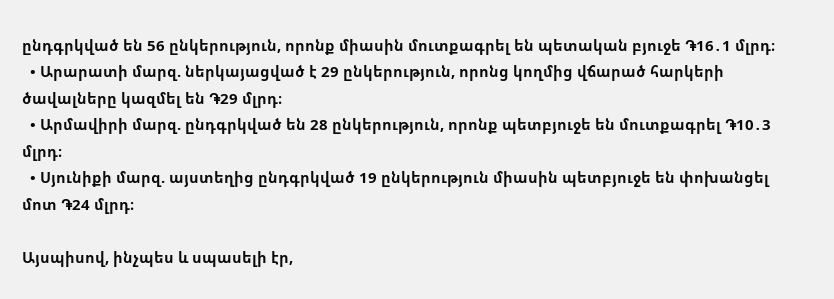ընդգրկված են 56 ընկերություն, որոնք միասին մուտքագրել են պետական բյուջե ֏16․1 մլրդ։
  • Արարատի մարզ. ներկայացված է 29 ընկերություն, որոնց կողմից վճարած հարկերի ծավալները կազմել են ֏29 մլրդ։
  • Արմավիրի մարզ. ընդգրկված են 28 ընկերություն, որոնք պետբյուջե են մուտքագրել ֏10․3 մլրդ։
  • Սյունիքի մարզ. այստեղից ընդգրկված 19 ընկերություն միասին պետբյուջե են փոխանցել մոտ ֏24 մլրդ։

Այսպիսով, ինչպես և սպասելի էր,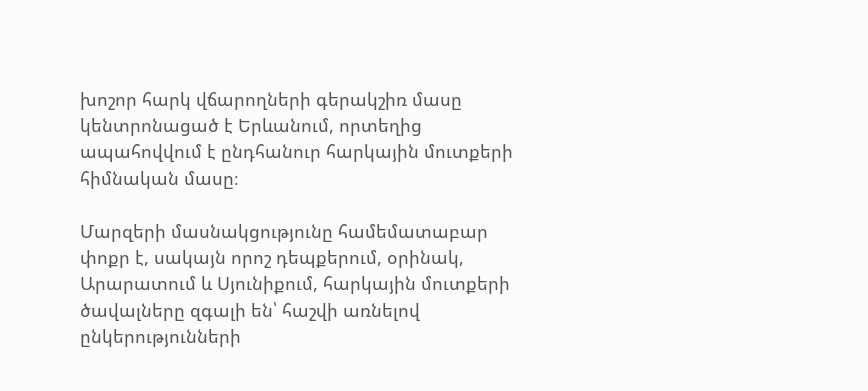խոշոր հարկ վճարողների գերակշիռ մասը կենտրոնացած է Երևանում, որտեղից ապահովվում է ընդհանուր հարկային մուտքերի հիմնական մասը։

Մարզերի մասնակցությունը համեմատաբար փոքր է, սակայն որոշ դեպքերում, օրինակ, Արարատում և Սյունիքում, հարկային մուտքերի ծավալները զգալի են՝ հաշվի առնելով ընկերությունների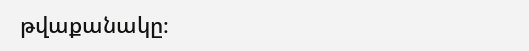թվաքանակը։